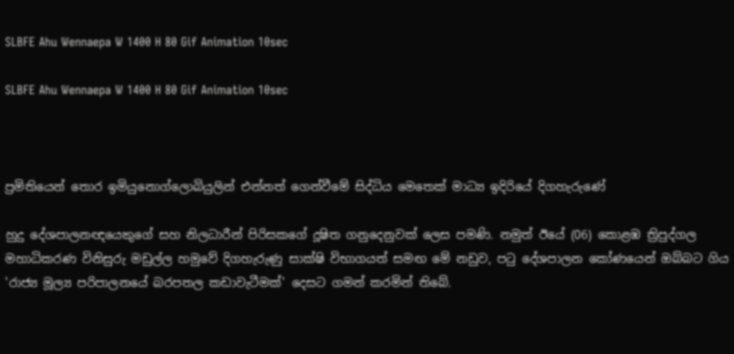SLBFE Ahu Wennaepa W 1400 H 80 Gif Animation 10sec

SLBFE Ahu Wennaepa W 1400 H 80 Gif Animation 10sec



ප්‍රමිතියෙන් තොර ඉමියුනොග්ලොබියුලින් එන්නත් ගෙන්වීමේ සිද්ධිය මෙතෙක් මාධ්‍ය ඉදිරියේ දිගහැරුණේ

හුදු දේශපාලනඥයෙකුගේ සහ නිලධාරීන් පිරිසකගේ දූෂිත ගනුදෙනුවක් ලෙස පමණි. නමුත් ඊයේ (06) කොළඹ ත්‍රිපුද්ගල මහාධිකරණ විනිසුරු මඩුල්ල හමුවේ දිගහැරුණු සාක්ෂි විභාගයත් සමඟ මේ නඩුව, පටු දේශපාලන කෝණයෙන් ඔබ්බට ගිය 'රාජ්‍ය මූල්‍ය පරිපාලනයේ බරපතල කඩාවැටීමක්' දෙසට ගමන් කරමින් තිබේ.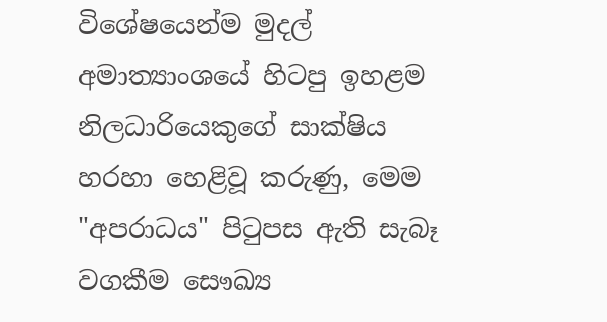විශේෂයෙන්ම මුදල් අමාත්‍යාංශයේ හිටපු ඉහළම නිලධාරියෙකුගේ සාක්ෂිය හරහා හෙළිවූ කරුණු, මෙම "අපරාධය" පිටුපස ඇති සැබෑ වගකීම සෞඛ්‍ය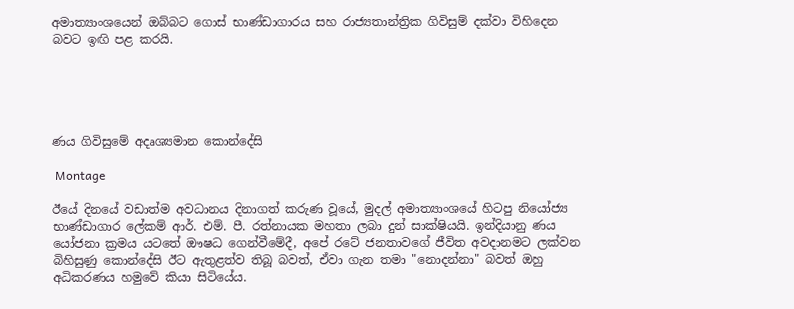අමාත්‍යාංශයෙන් ඔබ්බට ගොස් භාණ්ඩාගාරය සහ රාජ්‍යතාන්ත්‍රික ගිවිසුම් දක්වා විහිදෙන බවට ඉඟි පළ කරයි.





ණය ගිවිසුමේ අදෘශ්‍යමාන කොන්දේසි

 Montage

ඊයේ දිනයේ වඩාත්ම අවධානය දිනාගත් කරුණ වූයේ, මුදල් අමාත්‍යාංශයේ හිටපු නියෝජ්‍ය භාණ්ඩාගාර ලේකම් ආර්. එම්. පී. රත්නායක මහතා ලබා දුන් සාක්ෂියයි. ඉන්දියානු ණය යෝජනා ක්‍රමය යටතේ ඖෂධ ගෙන්වීමේදී, අපේ රටේ ජනතාවගේ ජීවිත අවදානමට ලක්වන බිහිසුණු කොන්දේසි ඊට ඇතුළත්ව තිබූ බවත්, ඒවා ගැන තමා "නොදන්නා" බවත් ඔහු අධිකරණය හමුවේ කියා සිටියේය.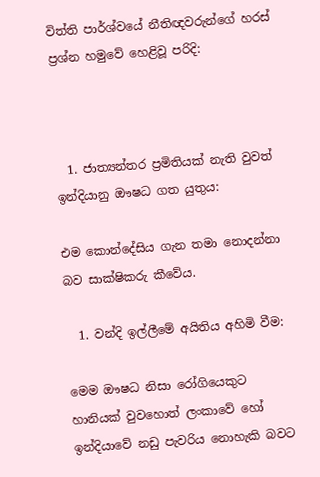විත්ති පාර්ශ්වයේ නීතිඥවරුන්ගේ හරස් ප්‍රශ්න හමුවේ හෙළිවූ පරිදි:



  1. ජාත්‍යන්තර ප්‍රමිතියක් නැති වුවත් ඉන්දියානු ඖෂධ ගත යුතුය:

එම කොන්දේසිය ගැන තමා නොදන්නා බව සාක්ෂිකරු කීවේය.

  1. වන්දි ඉල්ලීමේ අයිතිය අහිමි වීම:

මෙම ඖෂධ නිසා රෝගියෙකුට හානියක් වුවහොත් ලංකාවේ හෝ ඉන්දියාවේ නඩු පැවරිය නොහැකි බවට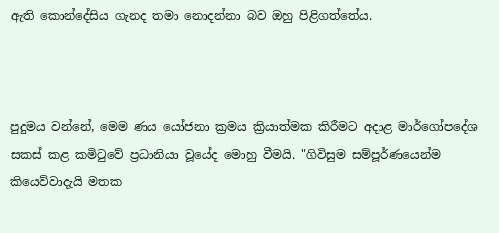ඇති කොන්දේසිය ගැනද තමා නොදන්නා බව ඔහු පිළිගත්තේය.



පුදුමය වන්නේ, මෙම ණය යෝජනා ක්‍රමය ක්‍රියාත්මක කිරීමට අදාළ මාර්ගෝපදේශ සකස් කළ කමිටුවේ ප්‍රධානියා වූයේද මොහු වීමයි. "ගිවිසුම සම්පූර්ණයෙන්ම කියෙව්වාදැයි මතක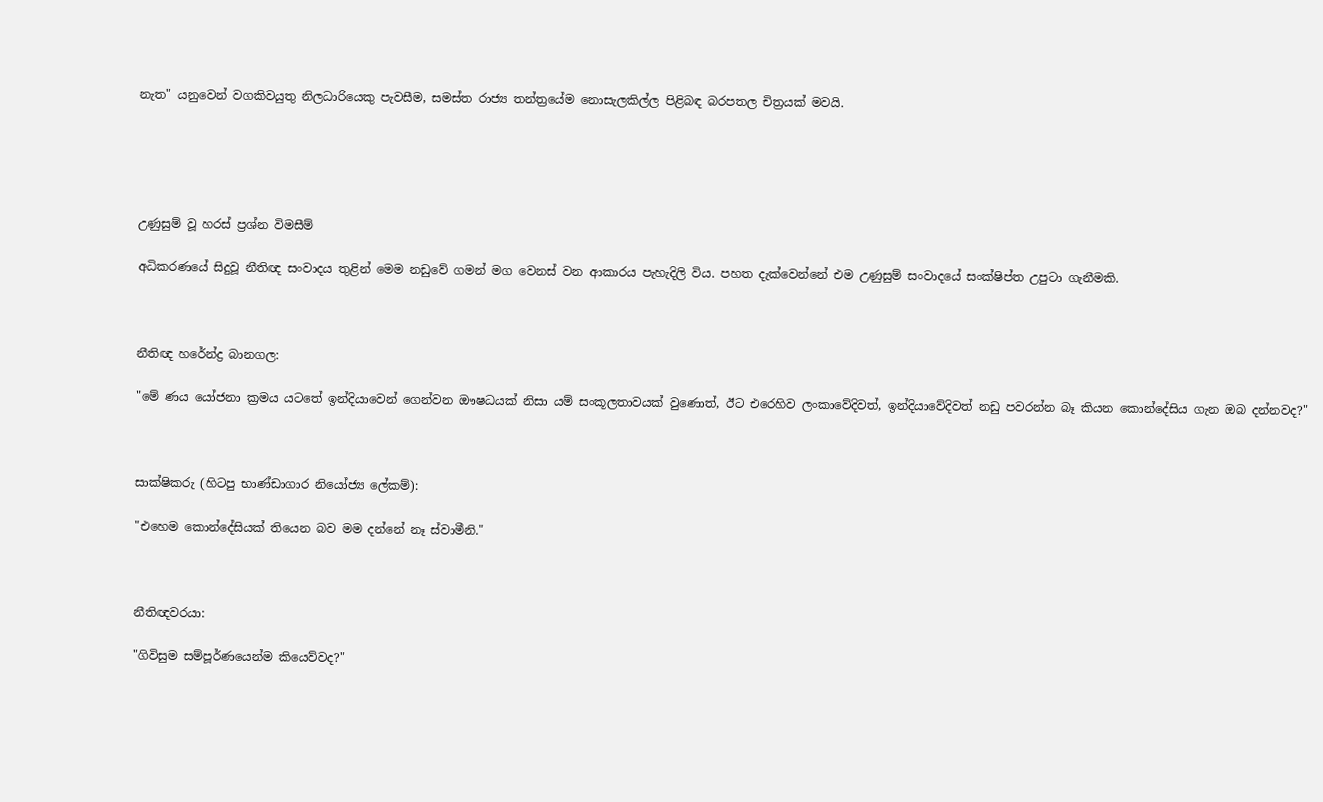නැත" යනුවෙන් වගකිවයුතු නිලධාරියෙකු පැවසීම, සමස්ත රාජ්‍ය තන්ත්‍රයේම නොසැලකිල්ල පිළිබඳ බරපතල චිත්‍රයක් මවයි.





උණුසුම් වූ හරස් ප්‍රශ්න විමසීම්

අධිකරණයේ සිදුවූ නීතිඥ සංවාදය තුළින් මෙම නඩුවේ ගමන් මග වෙනස් වන ආකාරය පැහැදිලි විය. පහත දැක්වෙන්නේ එම උණුසුම් සංවාදයේ සංක්ෂිප්ත උපුටා ගැනීමකි.



නීතිඥ හරේන්ද්‍ර බානගල:

"මේ ණය යෝජනා ක්‍රමය යටතේ ඉන්දියාවෙන් ගෙන්වන ඖෂධයක් නිසා යම් සංකූලතාවයක් වුණොත්, ඊට එරෙහිව ලංකාවේදිවත්, ඉන්දියාවේදිවත් නඩු පවරන්න බෑ කියන කොන්දේසිය ගැන ඔබ දන්නවද?"



සාක්ෂිකරු (හිටපු භාණ්ඩාගාර නියෝජ්‍ය ලේකම්):

"එහෙම කොන්දේසියක් තියෙන බව මම දන්නේ නෑ ස්වාමීනි."



නීතිඥවරයා:

"ගිවිසුම සම්පූර්ණයෙන්ම කියෙව්වද?"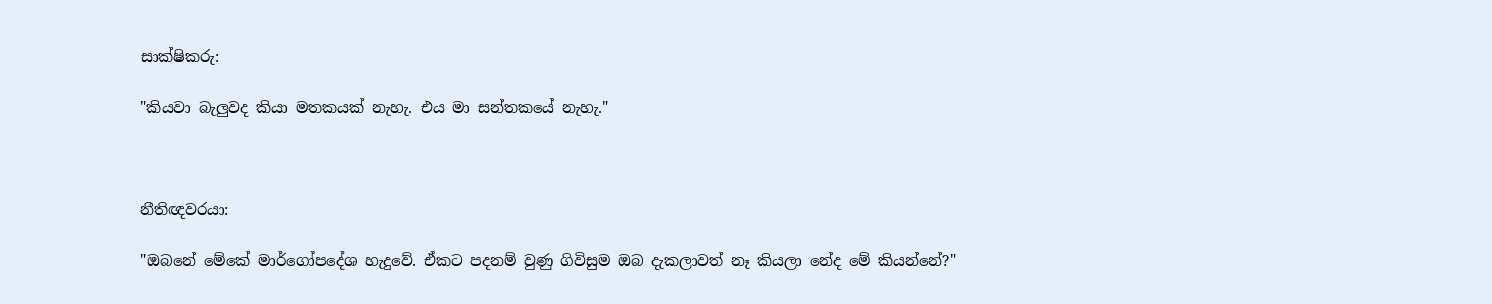සාක්ෂිකරු:

"කියවා බැලුවද කියා මතකයක් නැහැ. එය මා සන්තකයේ නැහැ."



නීතිඥවරයා:

"ඔබනේ මේකේ මාර්ගෝපදේශ හැදුවේ. ඒකට පදනම් වුණු ගිවිසුම ඔබ දැකලාවත් නෑ කියලා නේද මේ කියන්නේ?"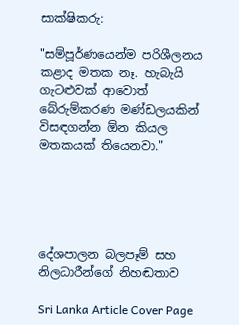සාක්ෂිකරු:

"සම්පූර්ණයෙන්ම පරිශීලනය කළාද මතක නෑ. හැබැයි ගැටළුවක් ආවොත් බේරුම්කරණ මණ්ඩලයකින් විසඳගන්න ඕන කියල මතකයක් තියෙනවා."





දේශපාලන බලපෑම් සහ නිලධාරීන්ගේ නිහඬතාව

Sri Lanka Article Cover Page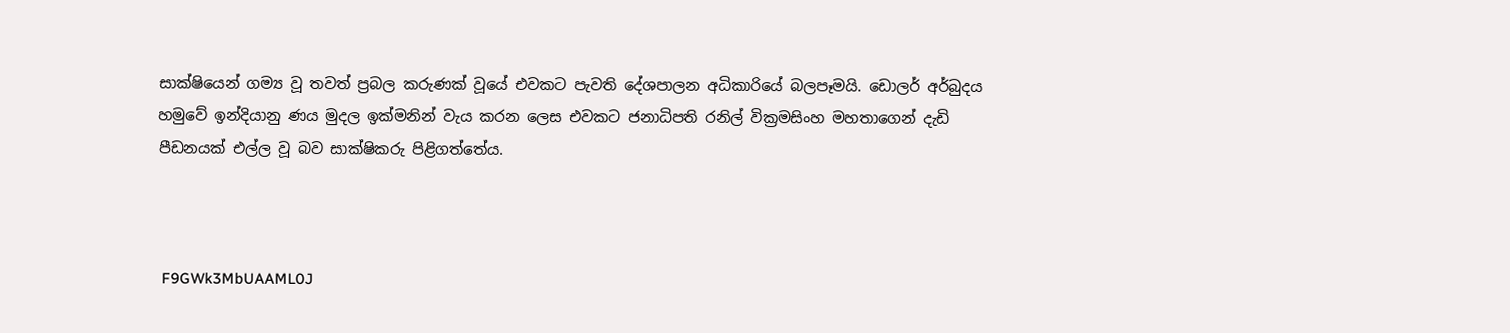සාක්ෂියෙන් ගම්‍ය වූ තවත් ප්‍රබල කරුණක් වූයේ එවකට පැවති දේශපාලන අධිකාරියේ බලපෑමයි. ඩොලර් අර්බුදය හමුවේ ඉන්දියානු ණය මුදල ඉක්මනින් වැය කරන ලෙස එවකට ජනාධිපති රනිල් වික්‍රමසිංහ මහතාගෙන් දැඩි පීඩනයක් එල්ල වූ බව සාක්ෂිකරු පිළිගත්තේය.



 F9GWk3MbUAAML0J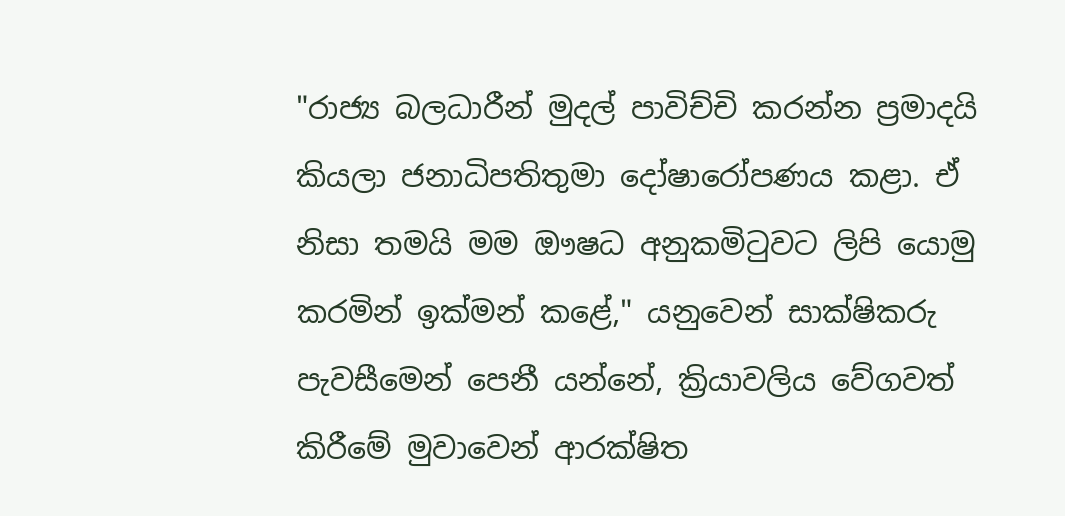"රාජ්‍ය බලධාරීන් මුදල් පාවිච්චි කරන්න ප්‍රමාදයි කියලා ජනාධිපතිතුමා දෝෂාරෝපණය කළා. ඒ නිසා තමයි මම ඖෂධ අනුකමිටුවට ලිපි යොමු කරමින් ඉක්මන් කළේ," යනුවෙන් සාක්ෂිකරු පැවසීමෙන් පෙනී යන්නේ, ක්‍රියාවලිය වේගවත් කිරීමේ මුවාවෙන් ආරක්ෂිත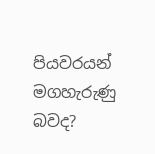පියවරයන් මගහැරුණු බවද?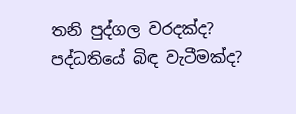තනි පුද්ගල වරදක්ද? පද්ධතියේ බිඳ වැටීමක්ද?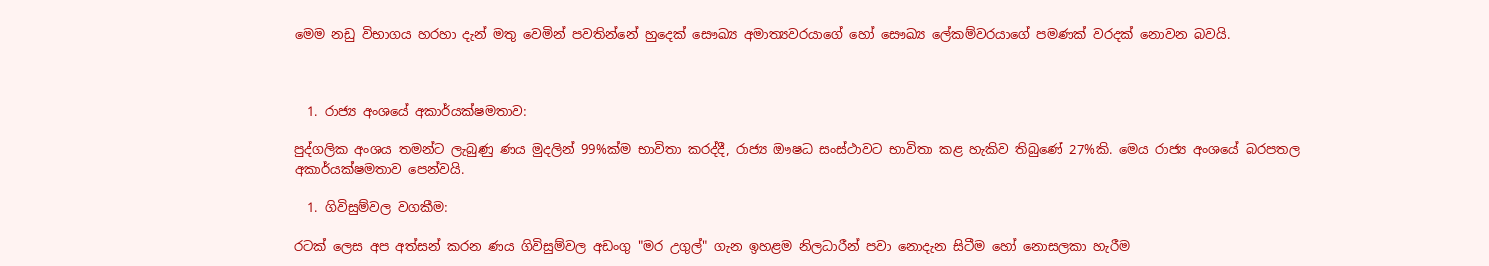මෙම නඩු විභාගය හරහා දැන් මතු වෙමින් පවතින්නේ හුදෙක් සෞඛ්‍ය අමාත්‍යවරයාගේ හෝ සෞඛ්‍ය ලේකම්වරයාගේ පමණක් වරදක් නොවන බවයි.



  1. රාජ්‍ය අංශයේ අකාර්යක්ෂමතාව:

පුද්ගලික අංශය තමන්ට ලැබුණු ණය මුදලින් 99%ක්ම භාවිතා කරද්දී, රාජ්‍ය ඖෂධ සංස්ථාවට භාවිතා කළ හැකිව තිබුණේ 27%කි. මෙය රාජ්‍ය අංශයේ බරපතල අකාර්යක්ෂමතාව පෙන්වයි.

  1. ගිවිසුම්වල වගකීම:

රටක් ලෙස අප අත්සන් කරන ණය ගිවිසුම්වල අඩංගු "මර උගුල්" ගැන ඉහළම නිලධාරීන් පවා නොදැන සිටීම හෝ නොසලකා හැරීම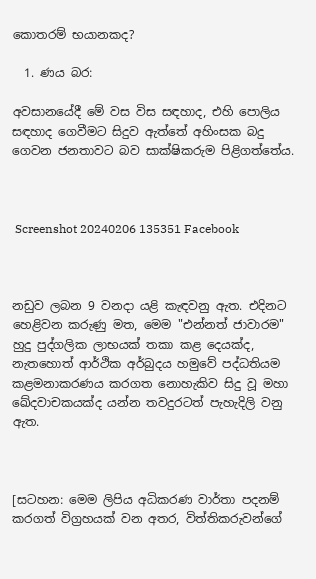කොතරම් භයානකද?

  1. ණය බර:

අවසානයේදී මේ වස විස සඳහාද, එහි පොලිය සඳහාද ගෙවීමට සිදුව ඇත්තේ අහිංසක බදු ගෙවන ජනතාවට බව සාක්ෂිකරුම පිළිගත්තේය.



 Screenshot 20240206 135351 Facebook



නඩුව ලබන 9 වනදා යළි කැඳවනු ඇත. එදිනට හෙළිවන කරුණු මත, මෙම "එන්නත් ජාවාරම" හුදු පුද්ගලික ලාභයක් තකා කළ දෙයක්ද, නැතහොත් ආර්ථික අර්බුදය හමුවේ පද්ධතියම කළමනාකරණය කරගත නොහැකිව සිදු වූ මහා ඛේදවාචකයක්ද යන්න තවදුරටත් පැහැදිලි වනු ඇත.



[සටහන: මෙම ලිපිය අධිකරණ වාර්තා පදනම් කරගත් විග්‍රහයක් වන අතර, විත්තිකරුවන්ගේ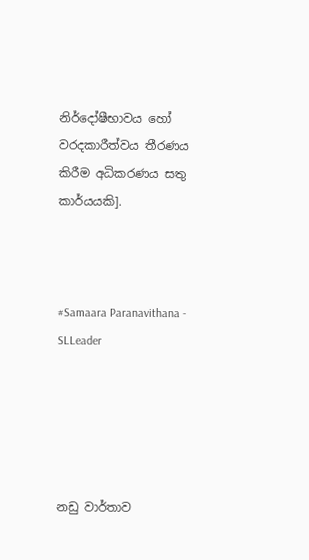නිර්දෝෂීභාවය හෝ වරදකාරීත්වය තීරණය කිරීම අධිකරණය සතු කාර්යයකි].



#Samaara Paranavithana - SLLeader





නඩු වාර්තාව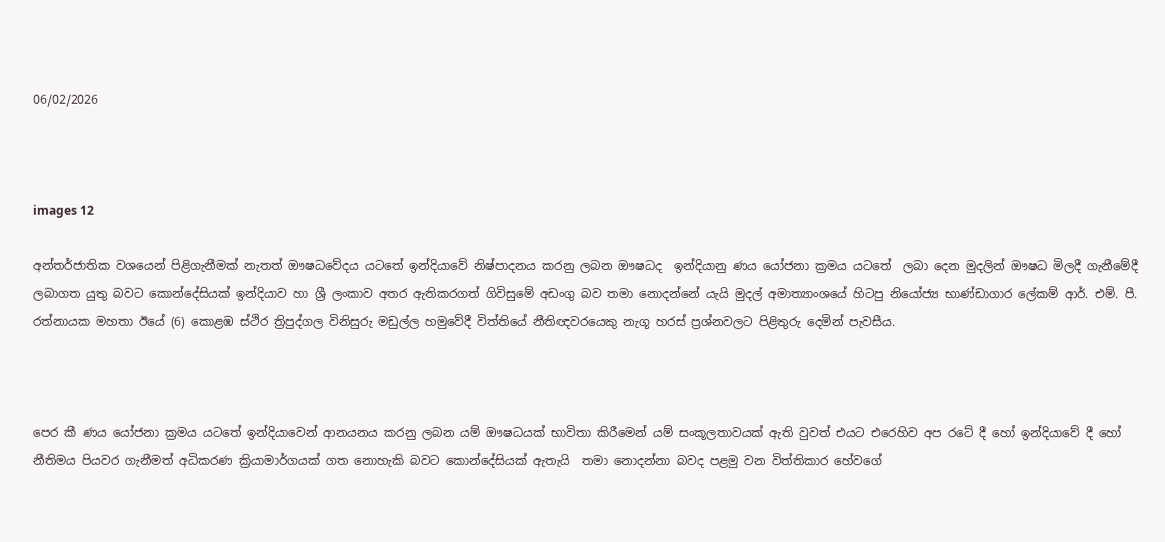06/02/2026



images 12

අන්තර්ජාතික වශයෙන් පිළිගැනීමක් නැතත් ඖෂධවේදය යටතේ ඉන්දියාවේ නිෂ්පාදනය කරනු ලබන ඖෂධද  ඉන්දියානු ණය යෝජනා ක්‍රමය යටතේ  ලබා දෙන මුදලින් ඖෂධ මිලදී ගැනීමේදී ලබාගත යුතු බවට කොන්දේසියක් ඉන්දියාව හා ශ්‍රී ලංකාව අතර ඇතිකරගත් ගිවිසුමේ අඩංගු බව තමා නොදන්නේ යැයි මුදල් අමාත්‍යාංශයේ හිටපු නියෝජ්‍ය භාණ්ඩාගාර ලේකම් ආර්. එම්. පී.  රත්නායක මහතා ඊයේ (6) කොළඹ ස්ථිර ත්‍රිපුද්ගල විනිසුරු මඩුල්ල හමුවේදී විත්තියේ නීතිඥවරයෙකු නැගූ හරස් ප්‍රශ්නවලට පිළිතුරු දෙමින් පැවසීය.



පෙර කී ණය යෝජනා ක්‍රමය යටතේ ඉන්දියාවෙන් ආනයනය කරනු ලබන යම් ඖෂධයක් භාවිතා කිරීමෙන් යම් සංකූලතාවයක් ඇති වුවත් එයට එරෙහිව අප රටේ දී හෝ ඉන්දියාවේ දී හෝ නීතිමය පියවර ගැනීමත් අධිකරණ ක්‍රියාමාර්ගයක් ගත නොහැකි බවට කොන්දේසියක් ඇතැයි  තමා නොදන්නා බවද පළමු වන විත්තිකාර හේවගේ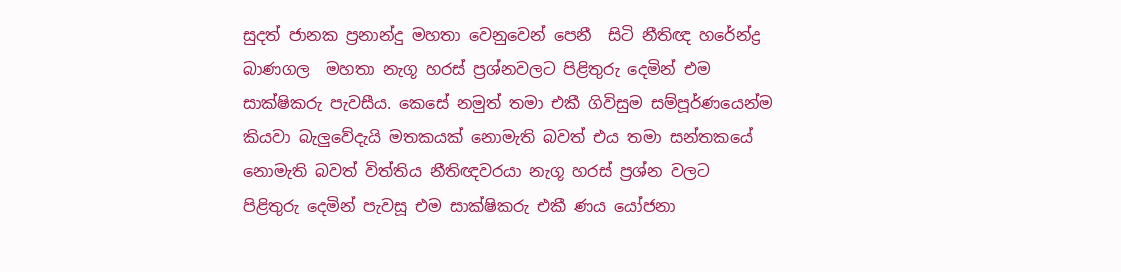සුදත් ජානක ප්‍රනාන්දු මහතා වෙනුවෙන් පෙනී  සිටි නීතිඥ හරේන්ද්‍ර බාණගල  මහතා නැගූ හරස් ප්‍රශ්නවලට පිළිතුරු දෙමින් එම සාක්ෂිකරු පැවසීය. කෙසේ නමුත් තමා එකී ගිවිසුම සම්පූර්ණයෙන්ම කියවා බැලුවේදැයි මතකයක් නොමැති බවත් එය තමා සන්තකයේ නොමැති බවත් විත්තිය නීතිඥවරයා නැගූ හරස් ප්‍රශ්න වලට පිළිතුරු දෙමින් පැවසූ එම සාක්ෂිකරු එකී ණය යෝජනා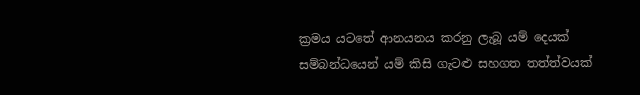ක්‍රමය යටතේ ආනයනය කරනු ලැබූ යම් දෙයක් සම්බන්ධයෙන් යම් කිසි ගැටළු සහගත තත්ත්වයක්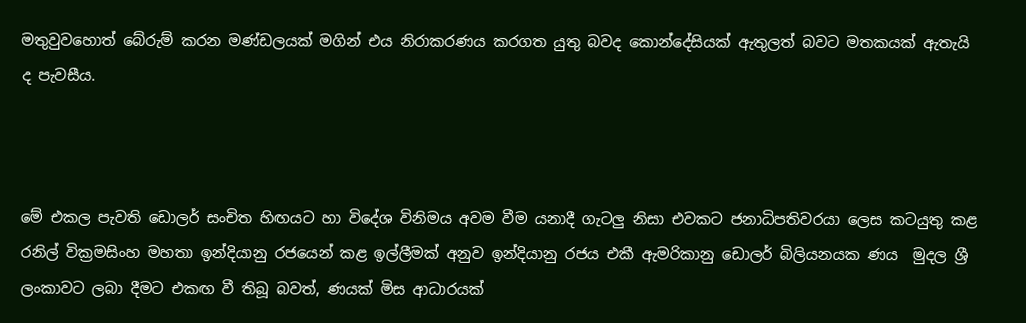මතුවුවහොත් බේරුම් කරන මණ්ඩලයක් මගින් එය නිරාකරණය කරගත යුතු බවද කොන්දේසියක් ඇතුලත් බවට මතකයක් ඇතැයි ද පැවසීය.



මේ එකල පැවති ඩොලර් සංචිත හිඟයට හා විදේශ විනිමය අවම වීම යනාදී ගැටලු නිසා එවකට ජනාධිපතිවරයා ලෙස කටයුතු කළ රනිල් වික්‍රමසිංහ මහතා ඉන්දියානු රජයෙන් කළ ඉල්ලීමක් අනුව ඉන්දියානු රජය එකී ඇමරිකානු ඩොලර් බිලියනයක ණය  මුදල ශ්‍රී ලංකාවට ලබා දීමට එකඟ වී තිබූ බවත්, ණයක් මිස ආධාරයක්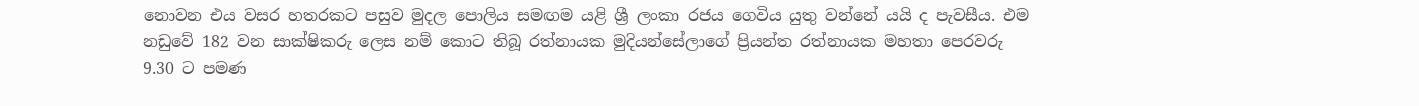නොවන එය වසර හතරකට පසුව මුදල පොලිය සමඟම යළි ශ්‍රී ලංකා රජය ගෙවිය යුතු වන්නේ යයි ද පැවසීය. එම  නඩුවේ 182 වන සාක්ෂිකරු ලෙස නම් කොට තිබූ රත්නායක මුදියන්සේලාගේ ප්‍රියන්ත රත්නායක මහතා පෙරවරු 9.30 ට පමණ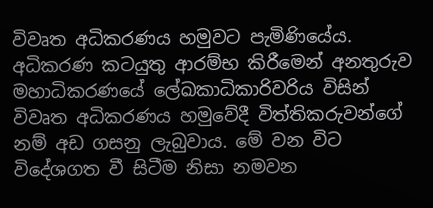විවෘත අධිකරණය හමුවට පැමිණියේය. අධිකරණ කටයුතු ආරම්භ කිරීමෙන් අනතුරුව මහාධිකරණයේ ලේඛකාධිකාරිවරිය විසින් විවෘත අධිකරණය හමුවේදී විත්තිකරුවන්ගේ නම් අඩ ගසනු ලැබුවාය. මේ වන විට විදේශගත වී සිටීම නිසා නමවන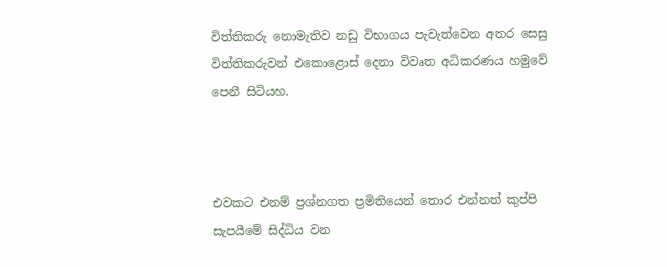විත්තිකරු නොමැතිව නඩු විභාගය පැවැත්වෙන අතර සෙසු විත්තිකරුවන් එකොළොස් දෙනා විවෘත අධිකරණය හමුවේ පෙනී සිටියහ.



එවකට එනම් ප්‍රශ්නගත ප්‍රමිතියෙන් තොර එන්නත් කුප්පි සැපයීමේ සිද්ධිය වන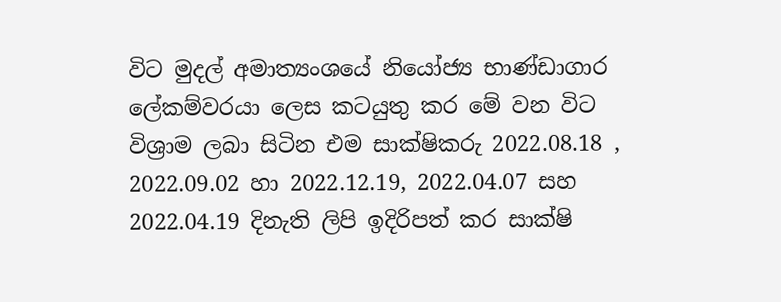විට මුදල් අමාත්‍යංශයේ නියෝජ්‍ය භාණ්ඩාගාර ලේකම්වරයා ලෙස කටයුතු කර මේ වන විට විශ්‍රාම ලබා සිටින එම සාක්ෂිකරු 2022.08.18 , 2022.09.02 හා 2022.12.19, 2022.04.07 සහ 2022.04.19 දිනැති ලිපි ඉදිරිපත් කර සාක්ෂි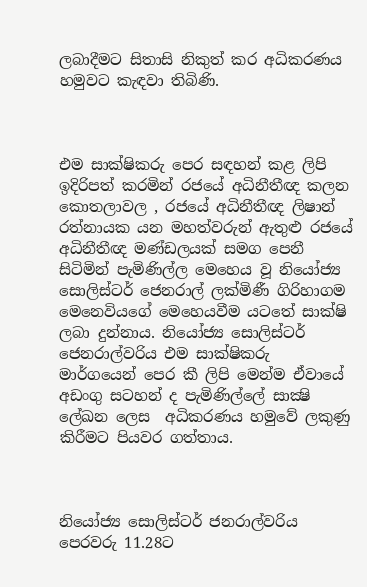ලබාදීමට සිතාසි නිකුත් කර අධිකරණය හමුවට කැඳවා තිබිණි.



එම සාක්ෂිකරු පෙර සඳහන් කළ ලිපි ඉදිරිපත් කරමින් රජයේ අධිනීතීඥ කලන කොතලාවල , රජයේ අධිනීතීඥ ලිෂාන් රත්නායක යන මහත්වරුන් ඇතුළු රජයේ අධිනීතීඥ මණ්ඩලයක් සමග පෙනී සිටිමින් පැමිණිල්ල මෙහෙය වූ නියෝජ්‍ය සොලිස්ටර් ජෙනරාල් ලක්මිණී ගිරිහාගම මෙනෙවියගේ මෙහෙයවීම යටතේ සාක්ෂි ලබා දුන්නාය. නියෝජ්‍ය සොලිස්ටර් ජෙනරාල්වරිය එම සාක්ෂිකරු මාර්ගයෙන් පෙර කී ලිපි මෙන්ම ඒවායේ අඩංගු සටහන් ද පැමිණිල්ලේ සාක්‍ෂි ලේඛන ලෙස  අධිකරණය හමුවේ ලකුණු කිරීමට පියවර ගත්තාය.



නියෝජ්‍ය සොලිස්ටර් ජනරාල්වරිය පෙරවරු 11.28ට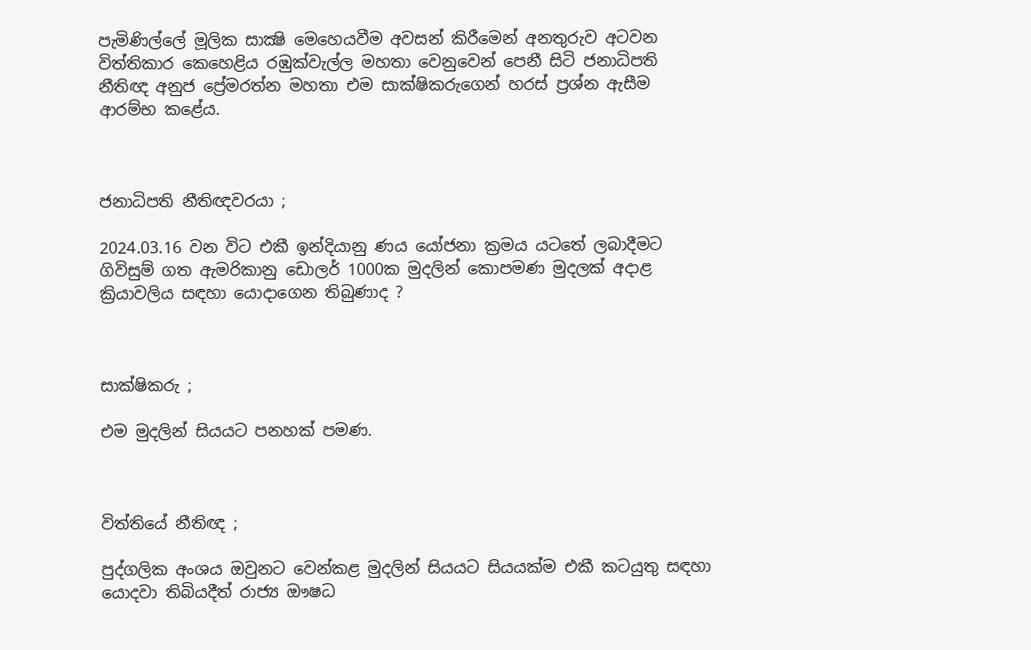පැමිණිල්ලේ මූලික සාක්‍ෂි මෙහෙයවීම අවසන් කිරීමෙන් අනතුරුව අටවන විත්තිකාර කෙහෙළිය රඹුක්වැල්ල මහතා වෙනුවෙන් පෙනී සිටි ජනාධිපති නීතිඥ අනුජ ප්‍රේමරත්න මහතා එම සාක්ෂිකරුගෙන් හරස් ප්‍රශ්න ඇසීම ආරම්භ කළේය.



ජනාධිපති නීතිඥවරයා ;

2024.03.16 වන විට එකී ඉන්දියානු ණය යෝජනා ක්‍රමය යටතේ ලබාදීමට ගිවිසුම් ගත ඇමරිකානු ඩොලර් 1000ක මුදලින් කොපමණ මුදලක් අදාළ ක්‍රියාවලිය සඳහා යොදාගෙන තිබුණාද ?



සාක්ෂිකරු ;

එම මුදලින් සියයට පනහක් පමණ.



විත්තියේ නීතිඥ ;

පුද්ගලික අංශය ඔවුනට වෙන්කළ මුදලින් සියයට සියයක්ම එකී කටයුතු සඳහා යොදවා තිබියදීත් රාජ්‍ය ඖෂධ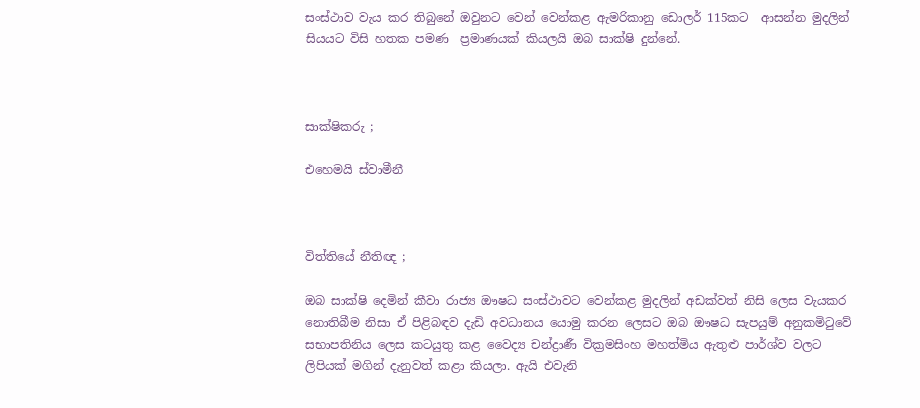සංස්ථාව වැය කර තිබුනේ ඔවුනට වෙන් වෙන්කළ ඇමරිකානු ඩොලර් 115කට  ආසන්න මුදලින් සියයට විසි හතක පමණ  ප්‍රමාණයක් කියලයි ඔබ සාක්ෂි දුන්නේ.



සාක්ෂිකරු ;

එහෙමයි ස්වාමීනී



විත්තියේ නීතිඥ ;

ඔබ සාක්ෂි දෙමින් කීවා රාජ්‍ය ඖෂධ සංස්ථාවට වෙන්කළ මුදලින් අඩක්වත් නිසි ලෙස වැයකර නොතිබීම නිසා ඒ පිළිබඳව දැඩි අවධානය යොමු කරන ලෙසට ඔබ ඖෂධ සැපයුම් අනුකමිටුවේ සභාපතිනිය ලෙස කටයුතු කළ වෛද්‍ය චන්ද්‍රාණී වික්‍රමසිංහ මහත්මිය ඇතුළු පාර්ශ්ව වලට ලිපියක් මගින් දැනුවත් කළා කියලා. ඇයි එවැනි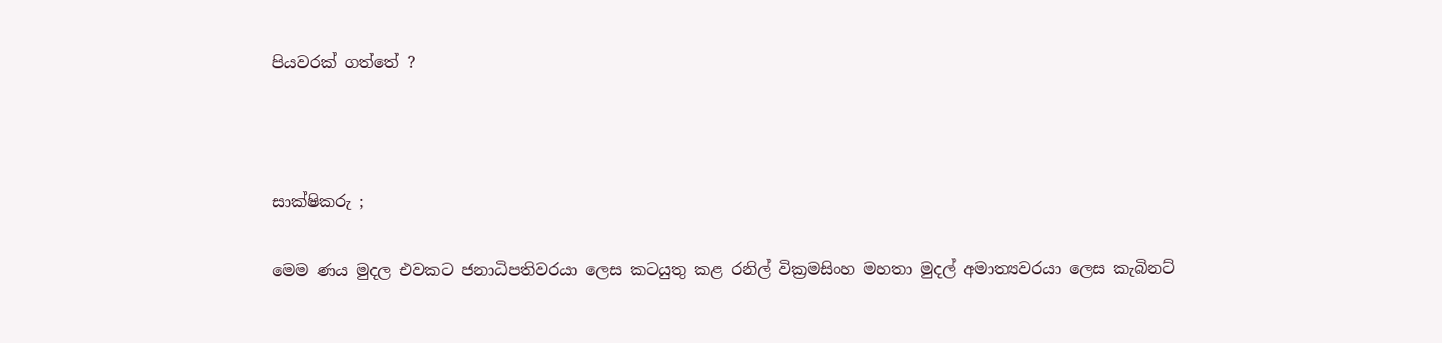පියවරක් ගත්තේ ?



සාක්ෂිකරු ;

මෙම ණය මුදල එවකට ජනාධිපතිවරයා ලෙස කටයුතු කළ රනිල් වික්‍රමසිංහ මහතා මුදල් අමාත්‍යවරයා ලෙස කැබිනට්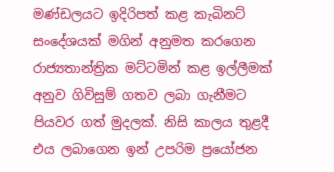මණ්ඩලයට ඉදිරිපත් කළ කැබිනට් සංදේශයක් මගින් අනුමත කරගෙන රාජ්‍යතාන්ත්‍රික මට්ටමින් කළ ඉල්ලීමක් අනුව ගිවිසුම් ගතව ලබා ගැනීමට පියවර ගත් මුදලක්. නිසි කාලය තුළදී එය ලබාගෙන ඉන් උපරිම ප්‍රයෝජන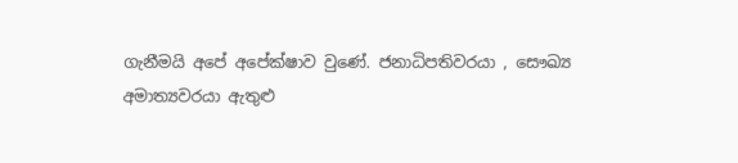ගැනීමයි අපේ අපේක්ෂාව වුණේ. ජනාධිපතිවරයා , සෞඛ්‍ය අමාත්‍යවරයා ඇතුළු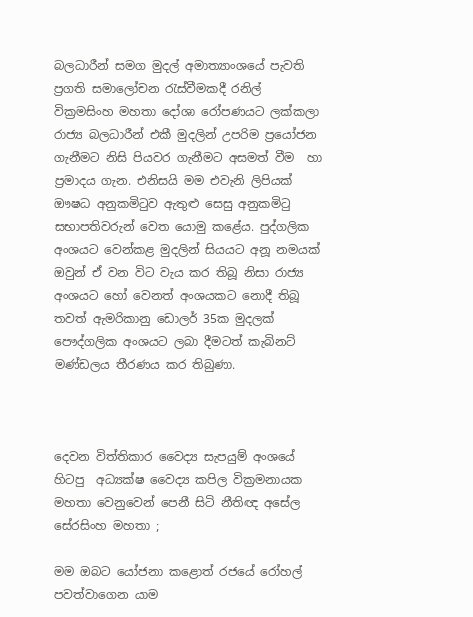බලධාරීන් සමග මුදල් අමාත්‍යාංශයේ පැවති ප්‍රගති සමාලෝචන රැස්වීමකදී රනිල් වික්‍රමසිංහ මහතා දෝශා රෝපණයට ලක්කලා රාජ්‍ය බලධාරීන් එකී මුදලින් උපරිම ප්‍රයෝජන ගැනීමට නිසි පියවර ගැනීමට අසමත් වීම  හා ප්‍රමාදය ගැන. එනිසයි මම එවැනි ලිපියක් ඖෂධ අනුකමිටුව ඇතුළු සෙසු අනුකමිටු සභාපතිවරුන් වෙත යොමු කළේය. පුද්ගලික අංශයට වෙන්කළ මුදලින් සියයට අනූ නමයක් ඔවුන් ඒ වන විට වැය කර තිබූ නිසා රාජ්‍ය අංශයට හෝ වෙනත් අංශයකට නොදී තිබූ තවත් ඇමරිකානු ඩොලර් 35ක මුදලක් පෞද්ගලික අංශයට ලබා දීමටත් කැබිනට් මණ්ඩලය තීරණය කර තිබුණා.



දෙවන විත්තිකාර වෛද්‍ය සැපයුම් අංශයේ හිටපු  අධ්‍යක්ෂ වෛද්‍ය කපිල වික්‍රමනායක මහතා වෙනුවෙන් පෙනී සිටි නීතිඥ අසේල සේරසිංහ මහතා ;

මම ඔබට යෝජනා කළොත් රජයේ රෝහල් පවත්වාගෙන යාම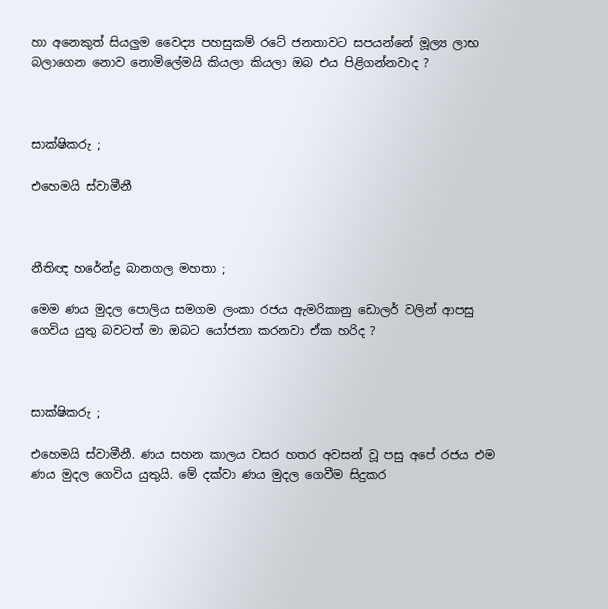හා අනෙකුත් සියලුම වෛද්‍ය පහසුකම් රටේ ජනතාවට සපයන්නේ මූල්‍ය ලාභ බලාගෙන නොව නොමිලේමයි කියලා කියලා ඔබ එය පිළිගන්නවාද ?



සාක්ෂිකරු ;

එහෙමයි ස්වාමීනී



නීතිඥ හරේන්ද්‍ර බානගල මහතා ;

මෙම ණය මුදල පොලිය සමගම ලංකා රජය ඇමරිකානු ඩොලර් වලින් ආපසු ගෙවිය යුතු බවටත් මා ඔබට යෝජනා කරනවා ඒක හරිද ?



සාක්ෂිකරු ;

එහෙමයි ස්වාමීනී. ණය සහන කාලය වසර හතර අවසන් වූ පසු අපේ රජය එම ණය මුදල ගෙවිය යුතුයි. මේ දක්වා ණය මුදල ගෙවීම සිදුකර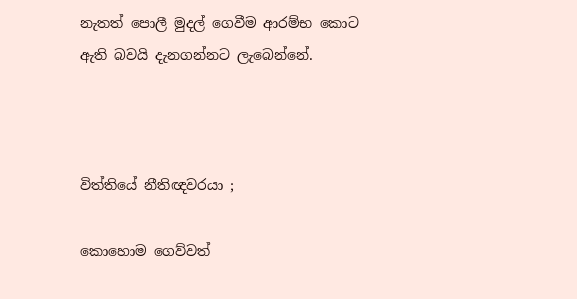නැතත් පොලී මුදල් ගෙවීම ආරම්භ කොට ඇති බවයි දැනගන්නට ලැබෙන්නේ.



විත්තියේ නීතිඥවරයා ;

කොහොම ගෙව්වත්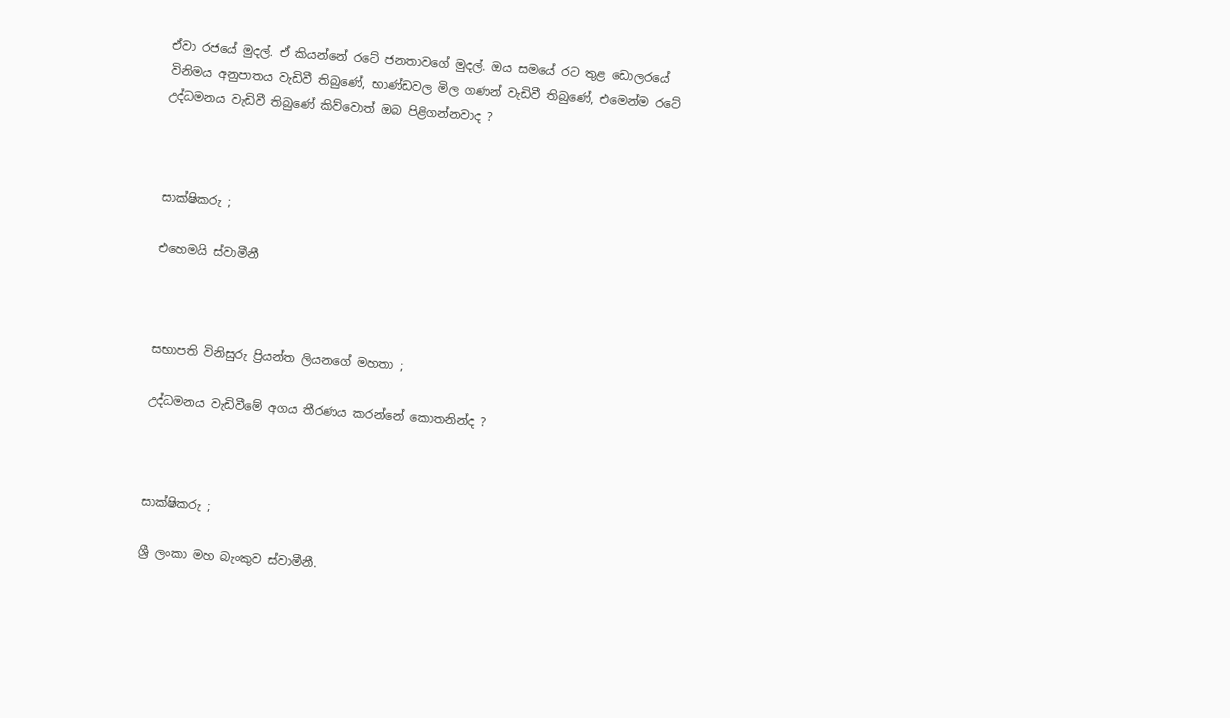ඒවා රජයේ මුදල්. ඒ කියන්නේ රටේ ජනතාවගේ මුදල්. ඔය සමයේ රට තුළ ඩොලරයේ විනිමය අනුපාතය වැඩිවී තිබුණේ, භාණ්ඩවල මිල ගණන් වැඩිවී තිබුණේ, එමෙන්ම රටේ උද්ධමනය වැඩිවී තිබුණේ කිව්වොත් ඔබ පිළිගන්නවාද ?



සාක්ෂිකරු ;

එහෙමයි ස්වාමීනී



සභාපති විනිසුරු ප්‍රියන්ත ලියනගේ මහතා ;

උද්ධමනය වැඩිවීමේ අගය තීරණය කරන්නේ කොතනින්ද ?



සාක්ෂිකරු ;

ශ්‍රී ලංකා මහ බැංකුව ස්වාමීනී.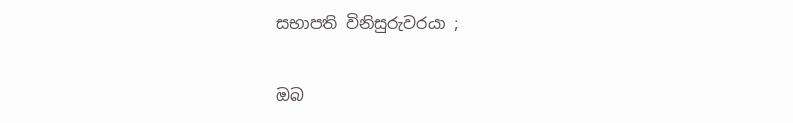සභාපති විනිසුරුවරයා ;

ඔබ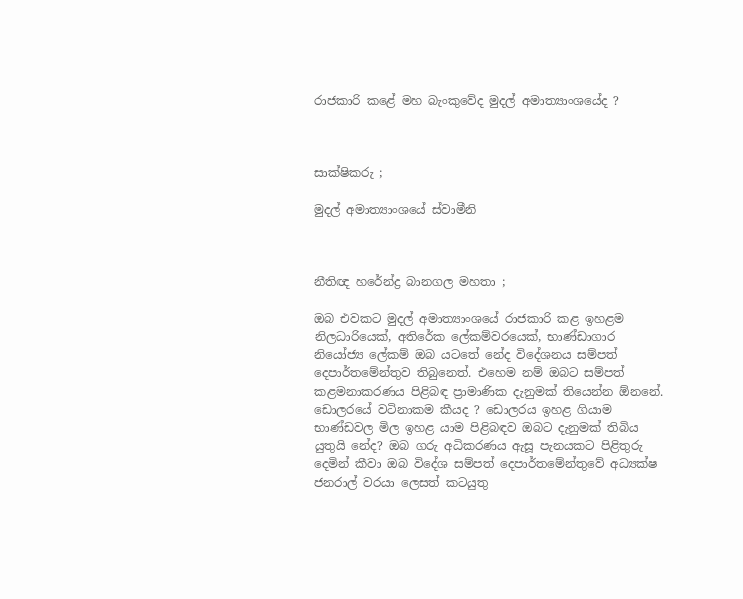රාජකාරි කළේ මහ බැංකුවේද මුදල් අමාත්‍යාංශයේද ?



සාක්ෂිකරු ;

මුදල් අමාත්‍යාංශයේ ස්වාමීනි



නීතිඥ හරේන්ද්‍ර බානගල මහතා ;

ඔබ එවකට මුදල් අමාත්‍යාංශයේ රාජකාරි කළ ඉහළම නිලධාරියෙක්, අතිරේක ලේකම්වරයෙක්, භාණ්ඩාගාර නියෝජ්‍ය ලේකම් ඔබ යටතේ නේද විදේශනය සම්පත් දෙපාර්තමේන්තුව තිබුනෙත්. එහෙම නම් ඔබට සම්පත් කළමනාකරණය පිළිබඳ ප්‍රාමාණික දැනුමක් තියෙන්න ඕනනේ. ඩොලරයේ වටිනාකම කීයද ? ඩොලරය ඉහළ ගියාම භාණ්ඩවල මිල ඉහළ යාම පිළිබඳව ඔබට දැනුමක් තිබිය යුතුයි නේද? ඔබ ගරු අධිකරණය ඇසූ පැනයකට පිළිතුරු දෙමින් කීවා ඔබ විදේශ සම්පත් දෙපාර්තමේන්තුවේ අධ්‍යක්ෂ ජනරාල් වරයා ලෙසත් කටයුතු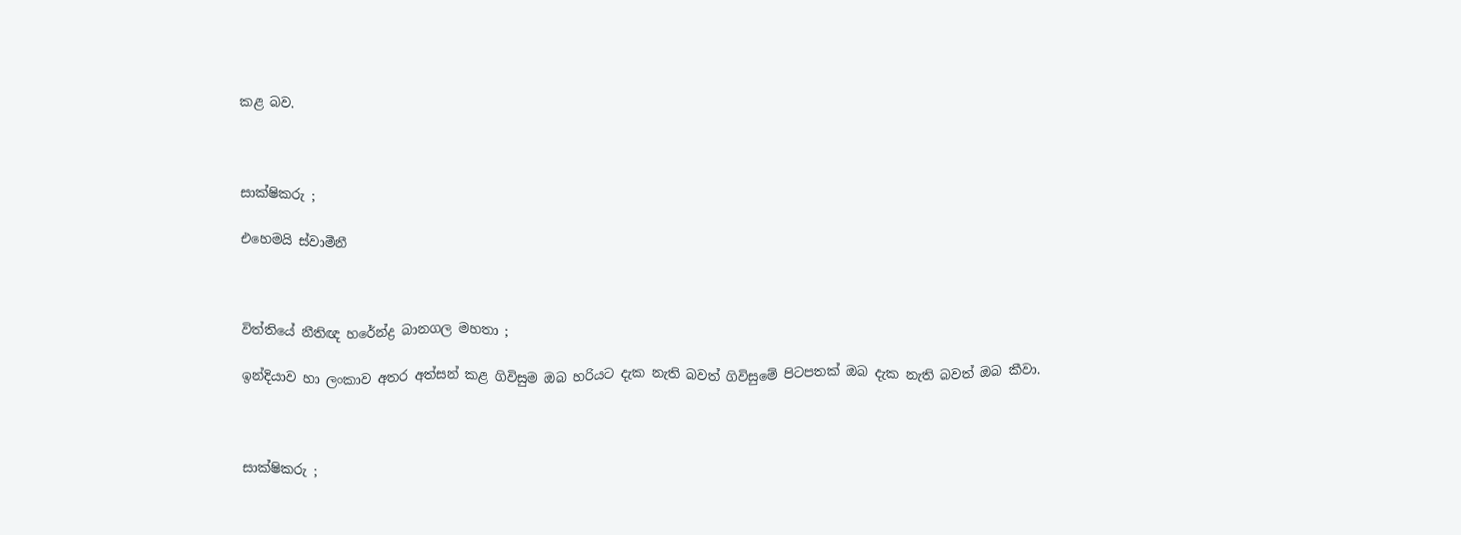කළ බව.



සාක්ෂිකරු ;

එහෙමයි ස්වාමීනී



විත්තියේ නීතිඥ හරේන්ද්‍ර බානගල මහතා ;

ඉන්දියාව හා ලංකාව අතර අත්සන් කළ ගිවිසුම ඔබ හරියට දැක නැති බවත් ගිවිසුමේ පිටපතක් ඔබ දැක නැති බවත් ඔබ කීවා.



සාක්ෂිකරු ;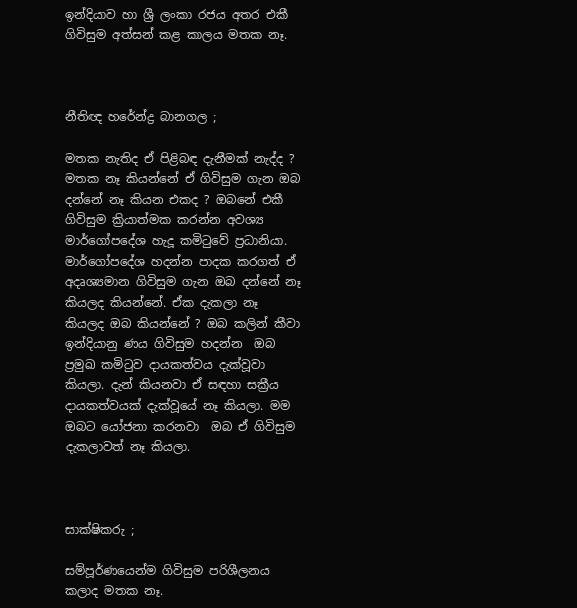ඉන්දියාව හා ශ්‍රී ලංකා රජය අතර එකී ගිවිසුම අත්සන් කළ කාලය මතක නෑ.



නීතිඥ හරේන්ද්‍ර බානගල ;

මතක නැතිද ඒ පිළිබඳ දැනීමක් නැද්ද ? මතක නෑ කියන්නේ ඒ ගිවිසුම ගැන ඔබ දන්නේ නෑ කියන එකද ? ඔබනේ එකී ගිවිසුම ක්‍රියාත්මක කරන්න අවශ්‍ය මාර්ගෝපදේශ හැදූ කමිටුවේ ප්‍රධානියා. මාර්ගෝපදේශ හදන්න පාදක කරගත් ඒ අදෘශ්‍යමාන ගිවිසුම ගැන ඔබ දන්නේ නෑ කියලද කියන්නේ. ඒක දැකලා නෑ කියලද ඔබ කියන්නේ ? ඔබ කලින් කීවා ඉන්දියානු ණය ගිවිසුම හදන්න  ඔබ ප්‍රමුඛ කමිටුව දායකත්වය දැක්වූවා කියලා. දැන් කියනවා ඒ සඳහා සක්‍රීය දායකත්වයක් දැක්වූයේ නෑ කියලා. මම ඔබට යෝජනා කරනවා  ඔබ ඒ ගිවිසුම දැකලාවත් නෑ කියලා.



සාක්ෂිකරු ;

සම්පූර්ණයෙන්ම ගිවිසුම පරිශීලනය කලාද මතක නෑ.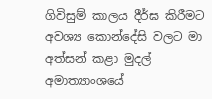ගිවිසුම් කාලය දීර්ඝ කිරීමට අවශ්‍ය කොන්දේසි වලට මා අත්සන් කළා මුදල් අමාත්‍යාංශයේ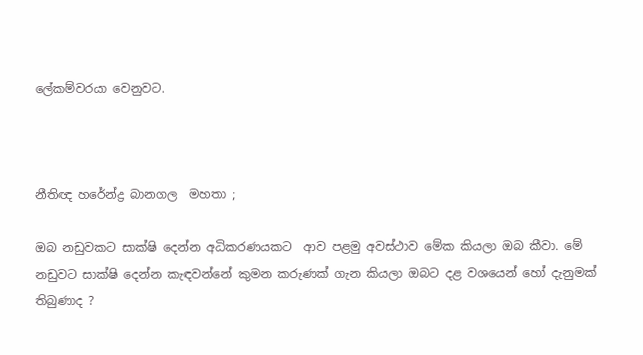ලේකම්වරයා වෙනුවට.



නීතිඥ හරේන්ද්‍ර බානගල  මහතා ;

ඔබ නඩුවකට සාක්ෂි දෙන්න අධිකරණයකට  ආව පළමු අවස්ථාව මේක කියලා ඔබ කීවා. මේ නඩුවට සාක්ෂි දෙන්න කැඳවන්නේ කුමන කරුණක් ගැන කියලා ඔබට දළ වශයෙන් හෝ දැනුමක් තිබුණාද ?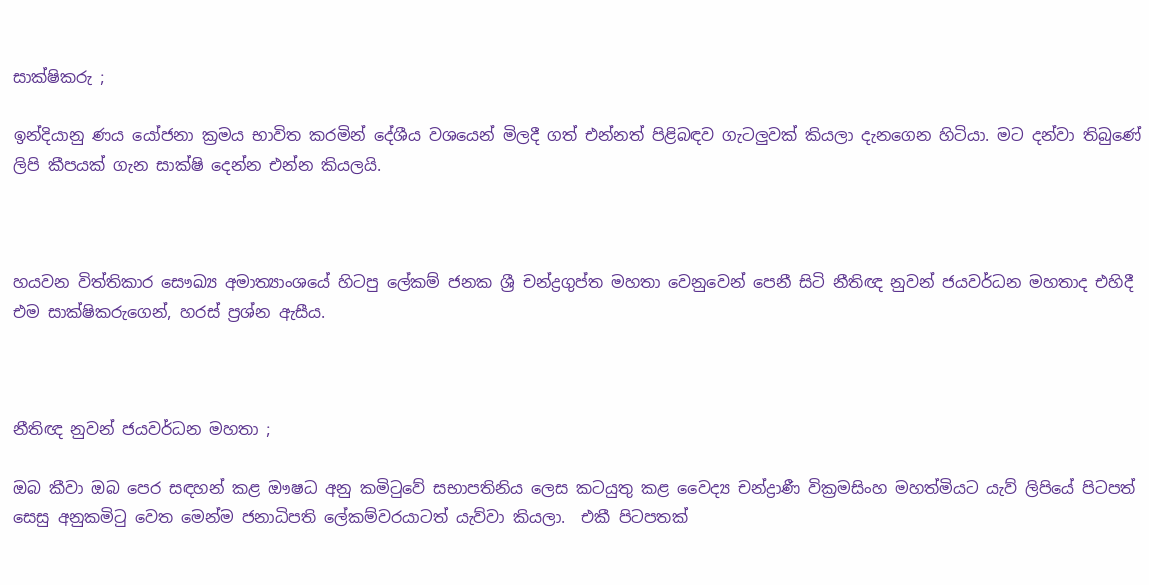සාක්ෂිකරු ;

ඉන්දියානු ණය යෝජනා ක්‍රමය භාවිත කරමින් දේශීය වශයෙන් මිලදී ගත් එන්නත් පිළිබඳව ගැටලුවක් කියලා දැනගෙන හිටියා. මට දන්වා තිබුණේ ලිපි කීපයක් ගැන සාක්ෂි දෙන්න එන්න කියලයි.



හයවන විත්තිකාර සෞඛ්‍ය අමාත්‍යාංශයේ හිටපු ලේකම් ජනක ශ්‍රී චන්ද්‍රගුප්ත මහතා වෙනුවෙන් පෙනී සිටි නීතිඥ නුවන් ජයවර්ධන මහතාද එහිදී එම සාක්ෂිකරුගෙන්, හරස් ප්‍රශ්න ඇසීය.



නීතිඥ නුවන් ජයවර්ධන මහතා ;

ඔබ කීවා ඔබ පෙර සඳහන් කළ ඖෂධ අනු කමිටුවේ සභාපතිනිය ලෙස කටයුතු කළ වෛද්‍ය චන්ද්‍රාණී වික්‍රමසිංහ මහත්මියට යැව් ලිපියේ පිටපත් සෙසු අනුකමිටු වෙත මෙන්ම ජනාධිපති ලේකම්වරයාටත් යැව්වා කියලා.  එකී පිටපතක්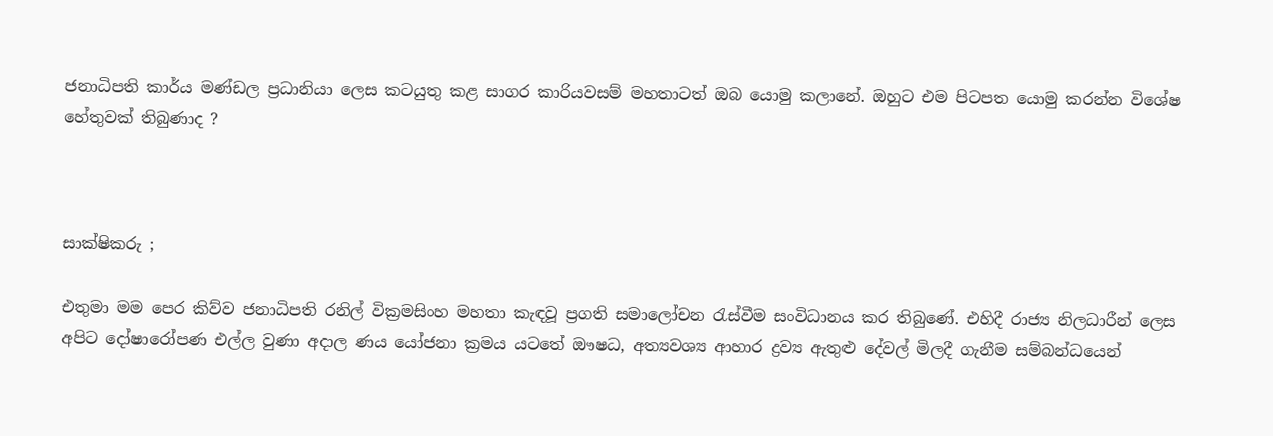ජනාධිපති කාර්ය මණ්ඩල ප්‍රධානියා ලෙස කටයුතු කළ සාගර කාරියවසම් මහතාටත් ඔබ යොමු කලානේ. ඔහුට එම පිටපත යොමු කරන්න විශේෂ හේතුවක් තිබුණාද ?



සාක්ෂිකරු ;

එතුමා මම පෙර කිව්ව ජනාධිපති රනිල් වික්‍රමසිංහ මහතා කැඳවූ ප්‍රගති සමාලෝචන රැස්වීම සංවිධානය කර තිබුණේ. එහිදී රාජ්‍ය නිලධාරීන් ලෙස අපිට දෝෂාරෝපණ එල්ල වුණා අදාල ණය යෝජනා ක්‍රමය යටතේ ඖෂධ, අත්‍යවශ්‍ය ආහාර ද්‍රව්‍ය ඇතුළු දේවල් මිලදී ගැනීම සම්බන්ධයෙන්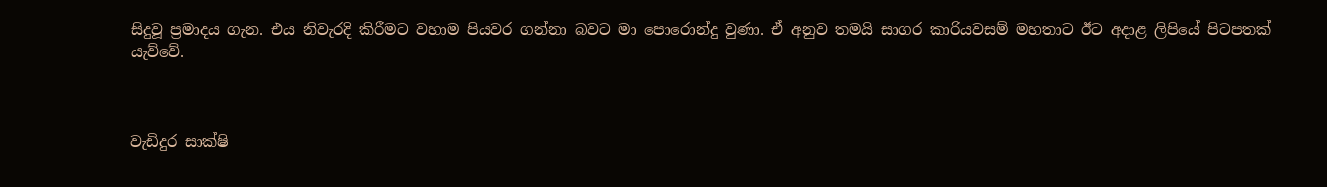සිදුවූ ප්‍රමාදය ගැන. එය නිවැරදි කිරීමට වහාම පියවර ගන්නා බවට මා පොරොන්දු වුණා. ඒ අනුව තමයි සාගර කාරියවසම් මහතාට ඊට අදාළ ලිපියේ පිටපතක් යැව්වේ.



වැඩිදුර සාක්ෂි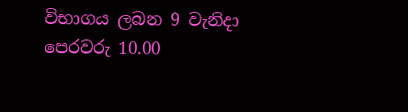විභාගය ලබන 9 වැනිදා පෙරවරු 10.00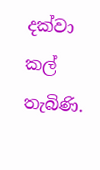දක්වා කල් තැබිණි.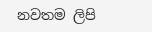නවතම ලිපි